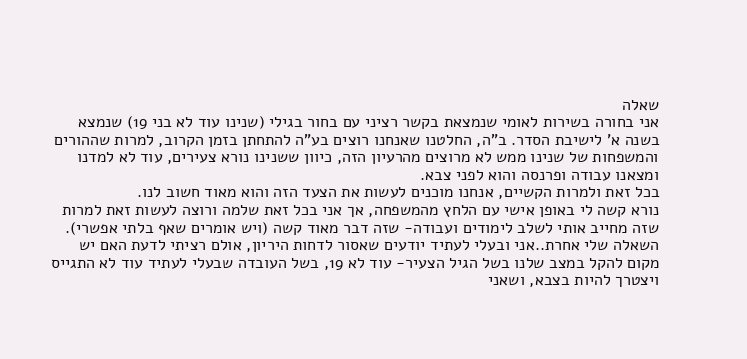שאלה
אני בחורה בשירות לאומי שנמצאת בקשר רציני עם בחור בגילי (שנינו עוד לא בני 19) שנמצא בשנה א' לישיבת הסדר. ב"ה, החלטנו שאנחנו רוצים בע"ה להתחתן בזמן הקרוב, למרות שההורים והמשפחות של שנינו ממש לא מרוצים מהרעיון הזה, כיוון ששנינו נורא צעירים, עוד לא למדנו ומצאנו עבודה ופרנסה והוא לפני צבא.
בכל זאת ולמרות הקשיים, אנחנו מוכנים לעשות את הצעד הזה והוא מאוד חשוב לנו.
נורא קשה לי באופן אישי עם הלחץ מהמשפחה, אך אני בכל זאת שלמה ורוצה לעשות זאת למרות שזה מחייב אותי לשלב לימודים ועבודה- שזה דבר מאוד קשה (ויש אומרים שאף בלתי אפשרי).
השאלה שלי אחרת..אני ובעלי לעתיד יודעים שאסור לדחות היריון, אולם רציתי לדעת האם יש מקום להקל במצב שלנו בשל הגיל הצעיר- עוד לא 19, בשל העובדה שבעלי לעתיד עוד לא התגייס ויצטרך להיות בצבא, ושאני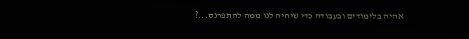אהיה בלימודים ובעבודה כדי שיהיה לנו ממה להתפרנס...?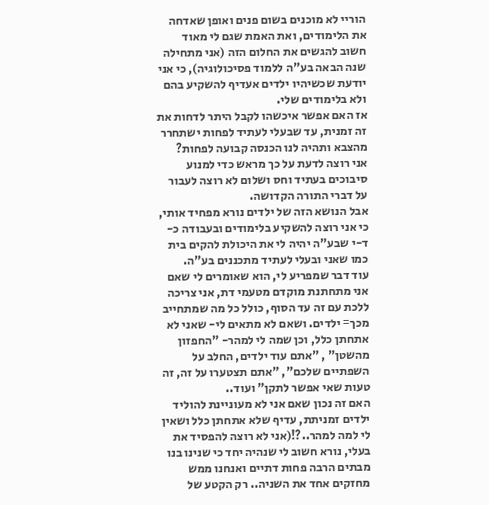הוריי לא מוכנים בשום פנים ואופן שאדחה את הלימודים, ואת האמת שגם לי מאוד חשוב להגשים את החלום הזה (אני מתחילה שנה הבאה בע"ה ללמוד פסיכולוגיה), כי אני יודעת שכשיהיו ילדים אעדיף להשקיע בהם ולא בלימודים שלי.
אז האם אפשר איכשהו לקבל היתר לדחות את זה זמנית, עד שבעלי לעתיד לפחות ישתחרר מהצבא ותהיה לנו הכנסה קבועה לפחות?
אני רוצה לדעת על כך מראש כדי למנוע סיבוכים בעתיד וחס ושלום לא רוצה לעבור על דברי התורה הקדושה.
אבל הנושא הזה של ילדים נורא מפחיד אותי, כי אני רוצה להשקיע בלימודים ובעבודה כ-ד-י שבע"ה יהיה לי את היכולת להקים בית כמו שאני ובעלי לעתיד מתכננים בע"ה.
עוד דבר שמפריע לי, הוא שאומרים לי שאם אני מתחתנת מוקדם מטעמי דת, אני צריכה ללכת עם זה עד הסוף, כולל כל מה שמתחייב מכך= ילדים. ושאם לא מתאים לי- שאני לא אתחתן כלל, וכן שמה לי למהר- "החפזון מהשטן" , "אתם עוד ילדים, החלב על השפתיים שלכם", "אתם תצטערו על זה, זה טעות שאי אפשר לתקן" ועוד..
האם זה נכון שאם אני לא מעוניינת להוליד ילדים זמניתת, עדיף שלא אתחתן כלל ושאין לי למה למהר..?!(אני לא רוצה להפסיד את בעלי, נורא חשוב לי שנהיה יחד כי שנינו בנו מבתים הרבה פחות דתיים ואנחנו ממש מחזקים אחד את השניה.. רק הקטע של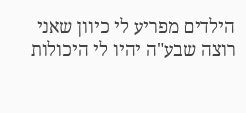הילדים מפריע לי כיוון שאני רוצה שבע"ה יהיו לי היכולות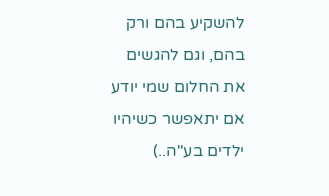להשקיע בהם ורק בהם, וגם להגשים את החלום שמי יודע אם יתאפשר כשיהיו ילדים בע"ה..)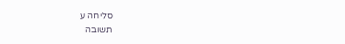סליחה ע
תשובה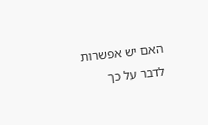האם יש אפשרות לדבר על כך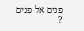פנים אל פנים ?